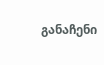განაჩენი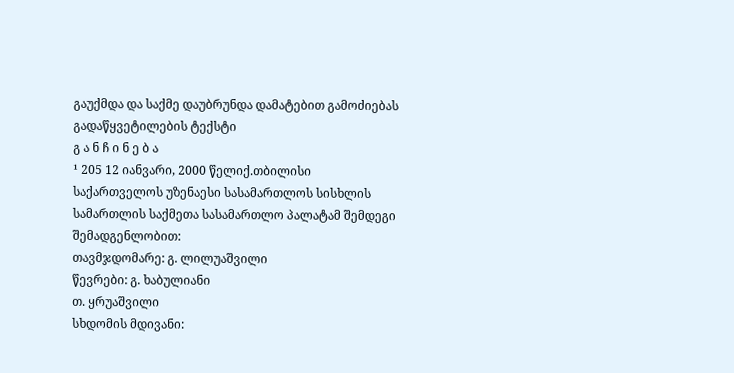გაუქმდა და საქმე დაუბრუნდა დამატებით გამოძიებას
გადაწყვეტილების ტექსტი
გ ა ნ ჩ ი ნ ე ბ ა
¹ 205 12 იანვარი, 2000 წელიქ.თბილისი
საქართველოს უზენაესი სასამართლოს სისხლის სამართლის საქმეთა სასამართლო პალატამ შემდეგი შემადგენლობით:
თავმჯდომარე: გ. ლილუაშვილი
წევრები: გ. ხაბულიანი
თ. ყრუაშვილი
სხდომის მდივანი: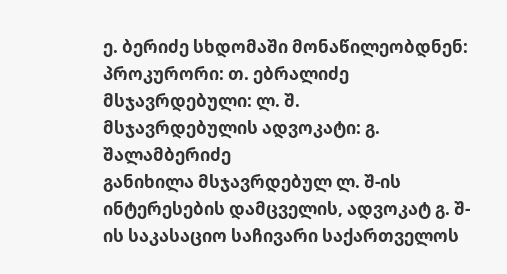ე. ბერიძე სხდომაში მონაწილეობდნენ: პროკურორი: თ. ებრალიძე მსჯავრდებული: ლ. შ.
მსჯავრდებულის ადვოკატი: გ. შალამბერიძე
განიხილა მსჯავრდებულ ლ. შ-ის ინტერესების დამცველის, ადვოკატ გ. შ-ის საკასაციო საჩივარი საქართველოს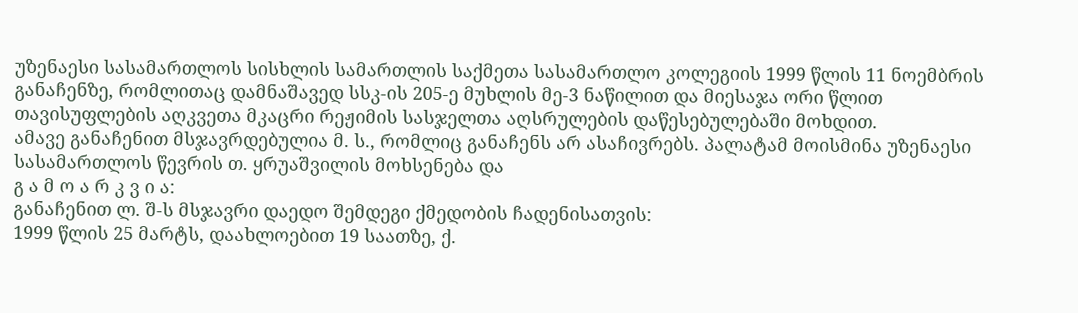უზენაესი სასამართლოს სისხლის სამართლის საქმეთა სასამართლო კოლეგიის 1999 წლის 11 ნოემბრის განაჩენზე, რომლითაც დამნაშავედ სსკ-ის 205-ე მუხლის მე-3 ნაწილით და მიესაჯა ორი წლით თავისუფლების აღკვეთა მკაცრი რეჟიმის სასჯელთა აღსრულების დაწესებულებაში მოხდით.
ამავე განაჩენით მსჯავრდებულია მ. ს., რომლიც განაჩენს არ ასაჩივრებს. პალატამ მოისმინა უზენაესი სასამართლოს წევრის თ. ყრუაშვილის მოხსენება და
გ ა მ ო ა რ კ ვ ი ა:
განაჩენით ლ. შ-ს მსჯავრი დაედო შემდეგი ქმედობის ჩადენისათვის:
1999 წლის 25 მარტს, დაახლოებით 19 საათზე, ქ.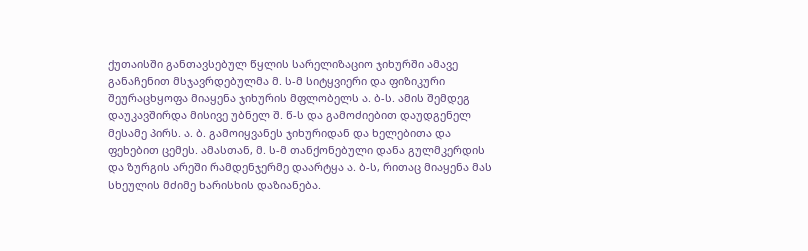ქუთაისში განთავსებულ წყლის სარელიზაციო ჯიხურში ამავე განაჩენით მსჯავრდებულმა მ. ს-მ სიტყვიერი და ფიზიკური შეურაცხყოფა მიაყენა ჯიხურის მფლობელს ა. ბ-ს. ამის შემდეგ დაუკავშირდა მისივე უბნელ შ. წ-ს და გამოძიებით დაუდგენელ მესამე პირს. ა. ბ. გამოიყვანეს ჯიხურიდან და ხელებითა და ფეხებით ცემეს. ამასთან, მ. ს-მ თანქონებული დანა გულმკერდის და ზურგის არეში რამდენჯერმე დაარტყა ა. ბ-ს, რითაც მიაყენა მას სხეულის მძიმე ხარისხის დაზიანება.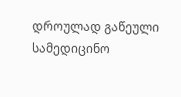დროულად გაწეული სამედიცინო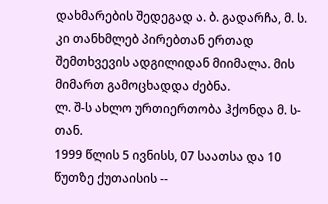დახმარების შედეგად ა. ბ. გადარჩა, მ. ს. კი თანხმლებ პირებთან ერთად შემთხვევის ადგილიდან მიიმალა. მის მიმართ გამოცხადდა ძებნა.
ლ. შ-ს ახლო ურთიერთობა ჰქონდა მ. ს-თან.
1999 წლის 5 ივნისს, 07 საათსა და 10 წუთზე ქუთაისის --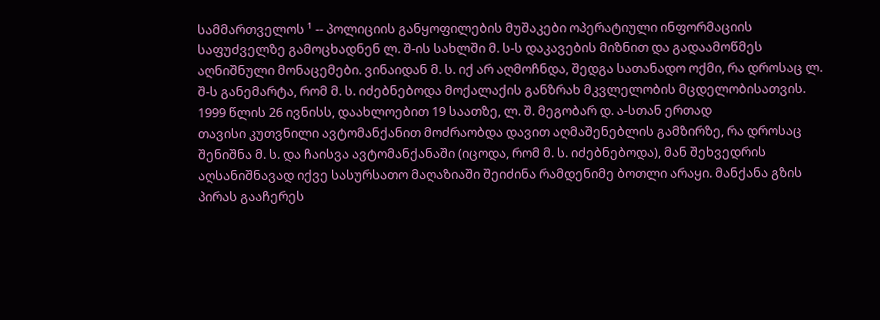სამმართველოს ¹ -- პოლიციის განყოფილების მუშაკები ოპერატიული ინფორმაციის საფუძველზე გამოცხადნენ ლ. შ-ის სახლში მ. ს-ს დაკავების მიზნით და გადაამოწმეს აღნიშნული მონაცემები. ვინაიდან მ. ს. იქ არ აღმოჩნდა, შედგა სათანადო ოქმი, რა დროსაც ლ. შ-ს განემარტა, რომ მ. ს. იძებნებოდა მოქალაქის განზრახ მკვლელობის მცდელობისათვის.
1999 წლის 26 ივნისს, დაახლოებით 19 საათზე, ლ. შ. მეგობარ დ. ა-სთან ერთად
თავისი კუთვნილი ავტომანქანით მოძრაობდა დავით აღმაშენებლის გამზირზე, რა დროსაც შენიშნა მ. ს. და ჩაისვა ავტომანქანაში (იცოდა, რომ მ. ს. იძებნებოდა), მან შეხვედრის აღსანიშნავად იქვე სასურსათო მაღაზიაში შეიძინა რამდენიმე ბოთლი არაყი. მანქანა გზის პირას გააჩერეს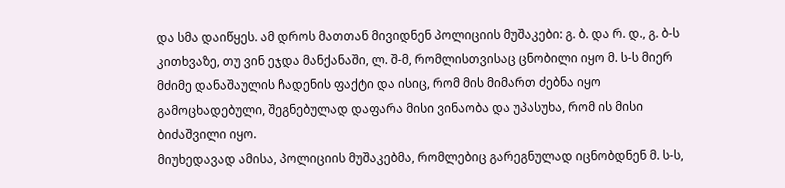და სმა დაიწყეს. ამ დროს მათთან მივიდნენ პოლიციის მუშაკები: გ. ბ. და რ. დ., გ. ბ-ს კითხვაზე, თუ ვინ ეჯდა მანქანაში, ლ. შ-მ, რომლისთვისაც ცნობილი იყო მ. ს-ს მიერ მძიმე დანაშაულის ჩადენის ფაქტი და ისიც, რომ მის მიმართ ძებნა იყო გამოცხადებული, შეგნებულად დაფარა მისი ვინაობა და უპასუხა, რომ ის მისი ბიძაშვილი იყო.
მიუხედავად ამისა, პოლიციის მუშაკებმა, რომლებიც გარეგნულად იცნობდნენ მ. ს-ს,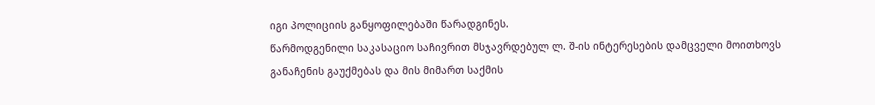იგი პოლიციის განყოფილებაში წარადგინეს.
წარმოდგენილი საკასაციო საჩივრით მსჯავრდებულ ლ. შ-ის ინტერესების დამცველი მოითხოვს განაჩენის გაუქმებას და მის მიმართ საქმის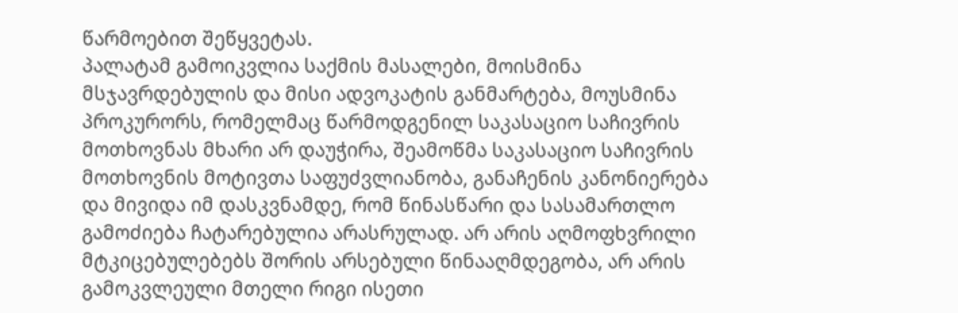წარმოებით შეწყვეტას.
პალატამ გამოიკვლია საქმის მასალები, მოისმინა მსჯავრდებულის და მისი ადვოკატის განმარტება, მოუსმინა პროკურორს, რომელმაც წარმოდგენილ საკასაციო საჩივრის მოთხოვნას მხარი არ დაუჭირა, შეამოწმა საკასაციო საჩივრის მოთხოვნის მოტივთა საფუძვლიანობა, განაჩენის კანონიერება და მივიდა იმ დასკვნამდე, რომ წინასწარი და სასამართლო გამოძიება ჩატარებულია არასრულად. არ არის აღმოფხვრილი მტკიცებულებებს შორის არსებული წინააღმდეგობა, არ არის გამოკვლეული მთელი რიგი ისეთი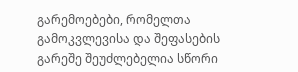გარემოებები, რომელთა გამოკვლევისა და შეფასების გარეშე შეუძლებელია სწორი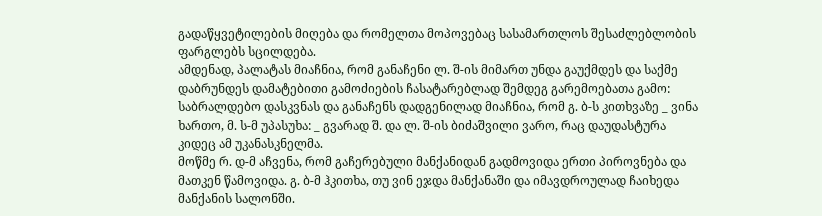გადაწყვეტილების მიღება და რომელთა მოპოვებაც სასამართლოს შესაძლებლობის ფარგლებს სცილდება.
ამდენად, პალატას მიაჩნია, რომ განაჩენი ლ. შ-ის მიმართ უნდა გაუქმდეს და საქმე დაბრუნდეს დამატებითი გამოძიების ჩასატარებლად შემდეგ გარემოებათა გამო:
საბრალდებო დასკვნას და განაჩენს დადგენილად მიაჩნია, რომ გ. ბ-ს კითხვაზე _ ვინა ხართო, მ. ს-მ უპასუხა: _ გვარად შ. და ლ. შ-ის ბიძაშვილი ვარო, რაც დაუდასტურა კიდეც ამ უკანასკნელმა.
მოწმე რ. დ-მ აჩვენა, რომ გაჩერებული მანქანიდან გადმოვიდა ერთი პიროვნება და მათკენ წამოვიდა. გ. ბ-მ ჰკითხა, თუ ვინ ეჯდა მანქანაში და იმავდროულად ჩაიხედა მანქანის სალონში.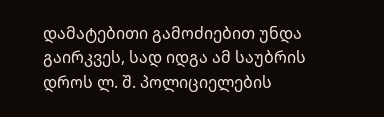დამატებითი გამოძიებით უნდა გაირკვეს, სად იდგა ამ საუბრის დროს ლ. შ. პოლიციელების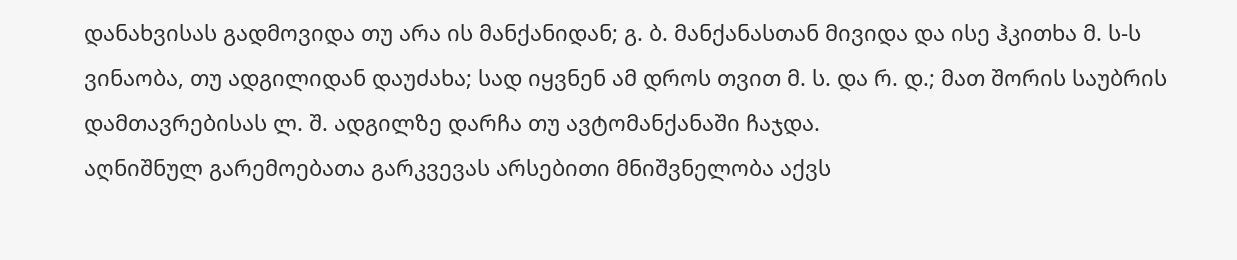დანახვისას გადმოვიდა თუ არა ის მანქანიდან; გ. ბ. მანქანასთან მივიდა და ისე ჰკითხა მ. ს-ს ვინაობა, თუ ადგილიდან დაუძახა; სად იყვნენ ამ დროს თვით მ. ს. და რ. დ.; მათ შორის საუბრის დამთავრებისას ლ. შ. ადგილზე დარჩა თუ ავტომანქანაში ჩაჯდა.
აღნიშნულ გარემოებათა გარკვევას არსებითი მნიშვნელობა აქვს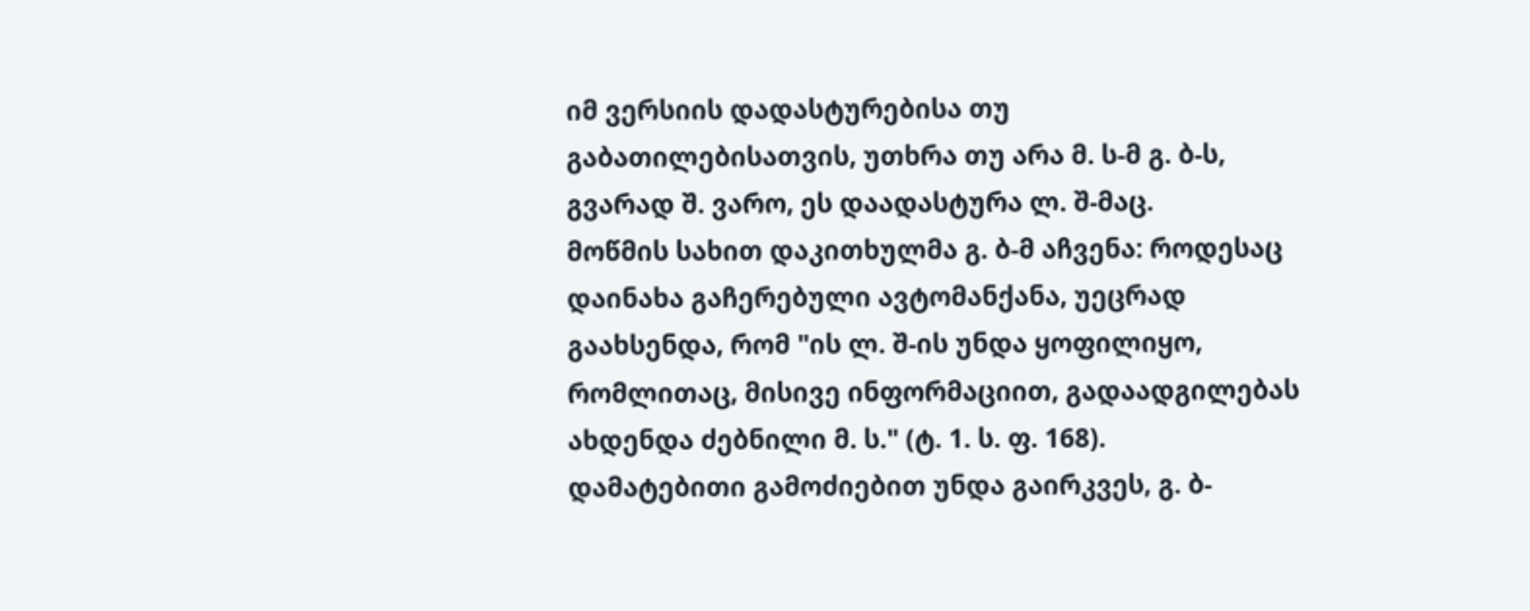იმ ვერსიის დადასტურებისა თუ გაბათილებისათვის, უთხრა თუ არა მ. ს-მ გ. ბ-ს, გვარად შ. ვარო, ეს დაადასტურა ლ. შ-მაც.
მოწმის სახით დაკითხულმა გ. ბ-მ აჩვენა: როდესაც დაინახა გაჩერებული ავტომანქანა, უეცრად გაახსენდა, რომ "ის ლ. შ-ის უნდა ყოფილიყო, რომლითაც, მისივე ინფორმაციით, გადაადგილებას ახდენდა ძებნილი მ. ს." (ტ. 1. ს. ფ. 168).
დამატებითი გამოძიებით უნდა გაირკვეს, გ. ბ-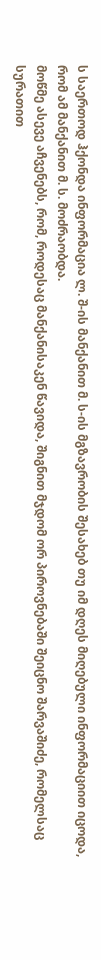ს საერთოდ ჰქონდა ინფორმაცია ლ. შ-ის მანქანით მ. ს-ის მგზავრობის შესახებ თუ იმ დღეს მიღებული ინფორმაციით იცოდა, რომ ამ მანქანით მ. ს. მოძრაობდა.
მოწმე ასევე აჩვენებს, რომ, როდესაც მანქანისაკენ წავიდა, შიგნით მჯდომ ორ პიროვნებაში შეიცნო შარვაშიძე, რომელსაც სურათით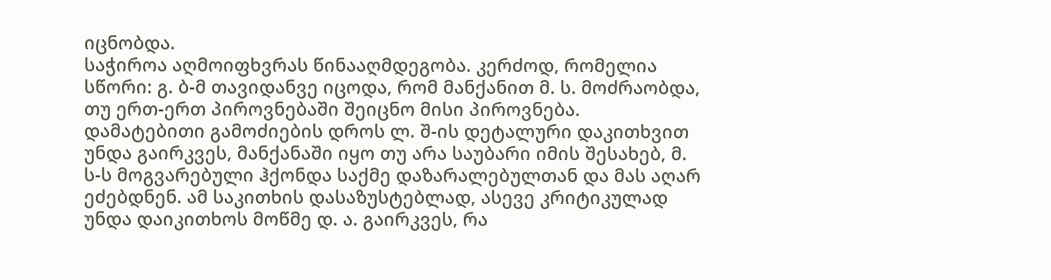იცნობდა.
საჭიროა აღმოიფხვრას წინააღმდეგობა. კერძოდ, რომელია სწორი: გ. ბ-მ თავიდანვე იცოდა, რომ მანქანით მ. ს. მოძრაობდა, თუ ერთ-ერთ პიროვნებაში შეიცნო მისი პიროვნება.
დამატებითი გამოძიების დროს ლ. შ-ის დეტალური დაკითხვით უნდა გაირკვეს, მანქანაში იყო თუ არა საუბარი იმის შესახებ, მ. ს-ს მოგვარებული ჰქონდა საქმე დაზარალებულთან და მას აღარ ეძებდნენ. ამ საკითხის დასაზუსტებლად, ასევე კრიტიკულად უნდა დაიკითხოს მოწმე დ. ა. გაირკვეს, რა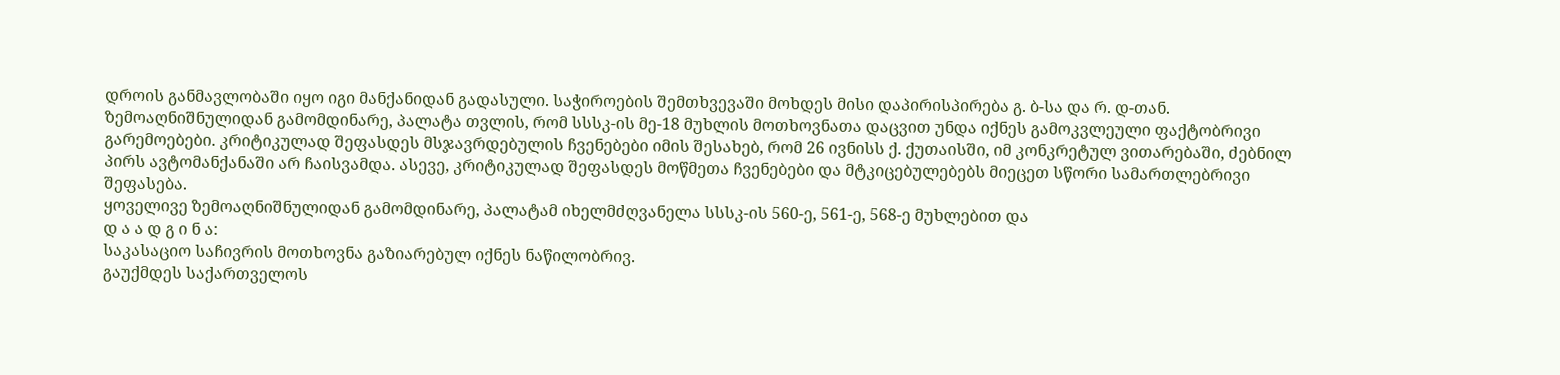დროის განმავლობაში იყო იგი მანქანიდან გადასული. საჭიროების შემთხვევაში მოხდეს მისი დაპირისპირება გ. ბ-სა და რ. დ-თან.
ზემოაღნიშნულიდან გამომდინარე, პალატა თვლის, რომ სსსკ-ის მე-18 მუხლის მოთხოვნათა დაცვით უნდა იქნეს გამოკვლეული ფაქტობრივი გარემოებები. კრიტიკულად შეფასდეს მსჯავრდებულის ჩვენებები იმის შესახებ, რომ 26 ივნისს ქ. ქუთაისში, იმ კონკრეტულ ვითარებაში, ძებნილ პირს ავტომანქანაში არ ჩაისვამდა. ასევე, კრიტიკულად შეფასდეს მოწმეთა ჩვენებები და მტკიცებულებებს მიეცეთ სწორი სამართლებრივი შეფასება.
ყოველივე ზემოაღნიშნულიდან გამომდინარე, პალატამ იხელმძღვანელა სსსკ-ის 560-ე, 561-ე, 568-ე მუხლებით და
დ ა ა დ გ ი ნ ა:
საკასაციო საჩივრის მოთხოვნა გაზიარებულ იქნეს ნაწილობრივ.
გაუქმდეს საქართველოს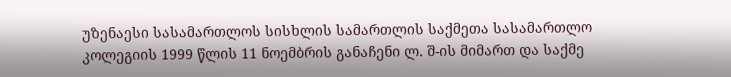უზენაესი სასამართლოს სისხლის სამართლის საქმეთა სასამართლო კოლეგიის 1999 წლის 11 ნოემბრის განაჩენი ლ. შ-ის მიმართ და საქმე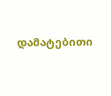დამატებითი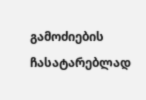გამოძიების ჩასატარებლად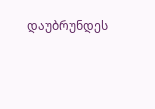დაუბრუნდეს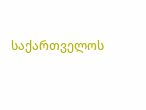საქართველოს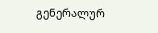გენერალურ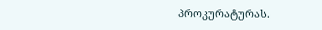პროკურატურას.